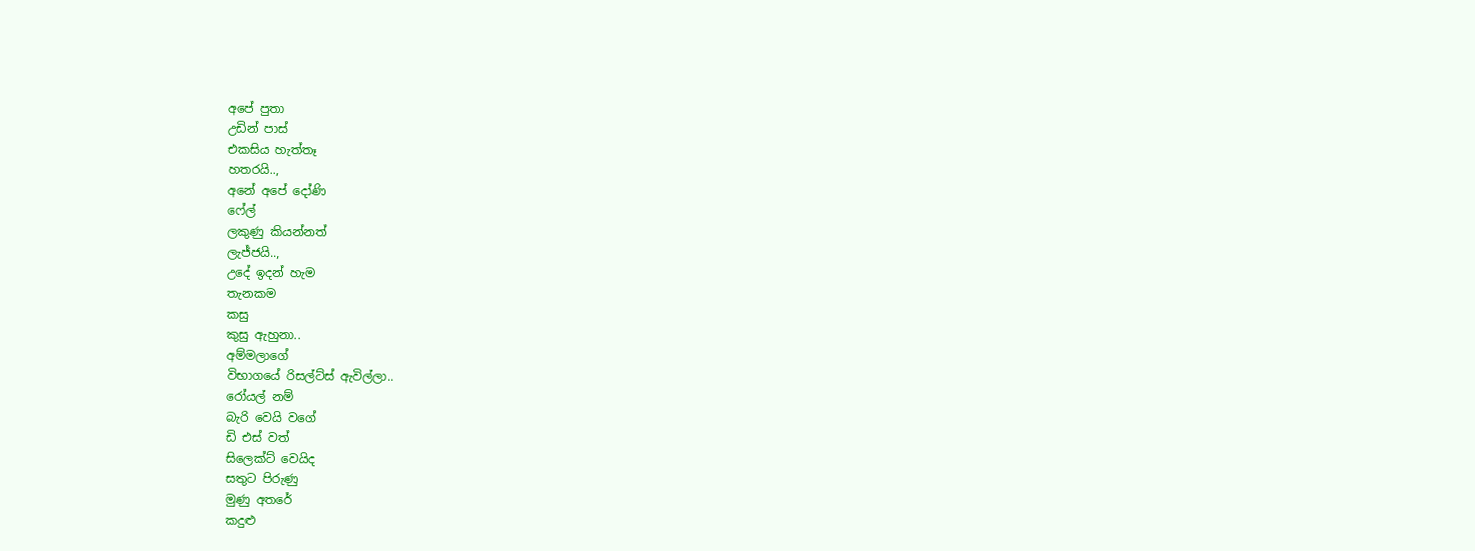අපේ පුතා
උඩින් පාස්
එකසිය හැත්තෑ
හතරයි..,
අනේ අපේ දෝණි
ෆේල්
ලකුණු කියන්නත්
ලැජ්ජයි..,
උදේ ඉදන් හැම
තැනකම
කසු
කුසු ඇහුනා..
අම්මලාගේ
විභාගයේ රිසල්ට්ස් ඇවිල්ලා..
රෝයල් නම්
බැරි වෙයි වගේ
ඩි එස් වත්
සිලෙක්ට් වෙයිද
සතුට පිරුණු
මුණු අතරේ
කදුළු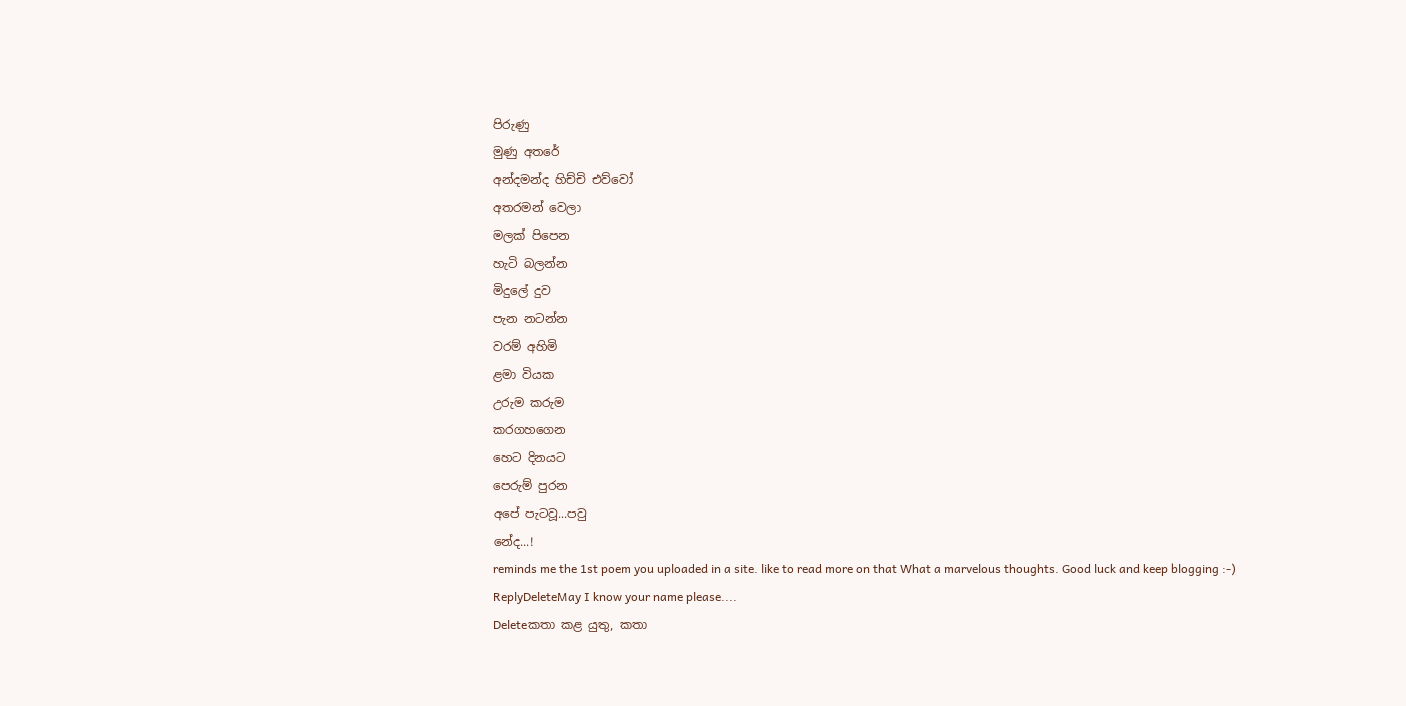පිරුණු
මුණු අතරේ
අන්දමන්ද හිච්චි එව්වෝ
අතරමන් වෙලා
මලක් පිපෙන
හැටි බලන්න
මිදුලේ දුව
පැන නටන්න
වරම් අහිමි
ළමා වියක
උරුම කරුම
කරගහගෙන
හෙට දිනයට
පෙරුම් පුරන
අපේ පැටවූ...පවු
නේද...!
reminds me the 1st poem you uploaded in a site. like to read more on that What a marvelous thoughts. Good luck and keep blogging :-)
ReplyDeleteMay I know your name please....
Deleteකතා කළ යුතු, කතා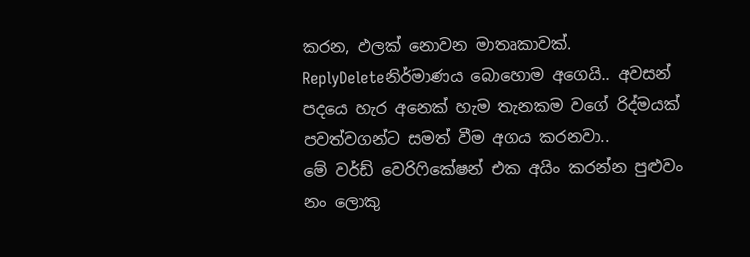කරන, ඵලක් නොවන මාතෘකාවක්.
ReplyDeleteනිර්මාණය බොහොම අගෙයි.. අවසන් පදයෙ හැර අනෙක් හැම තැනකම වගේ රිද්මයක් පවත්වගන්ට සමත් වීම අගය කරනවා..
මේ වර්ඩ් වෙරිෆිකේෂන් එක අයිං කරන්න පුළුවං නං ලොකු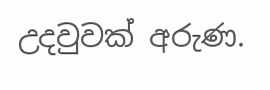උදවුවක් අරුණ.